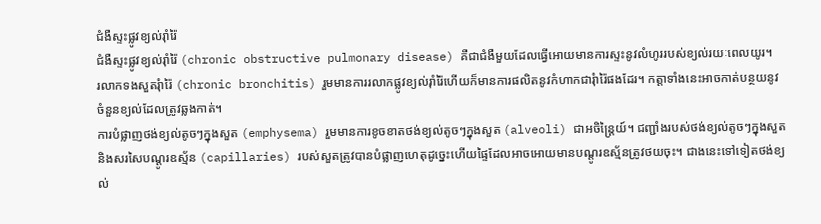ជំងឺស្ទះផ្លូវខ្យល់រ៉ាំរ៉ៃ
ជំងឺស្ទះផ្លូវខ្យល់រ៉ាំរ៉ៃ (chronic obstructive pulmonary disease) គឺជាជំងឺមួយដែលធ្វើអោយមានការស្ទះនូវលំហូររបស់ខ្យល់រយៈពេលយូរ។
រលាកទងសួតរុំារ៉ៃ (chronic bronchitis) រួមមានការរលាកផ្លូវខ្យល់រ៉ាំរ៉ៃហើយក៏មានការផលិតនូវកំហាកជារុំារ៉ៃផងដែរ។ កត្តាទាំងនេះអាចកាត់បន្ថយនូវចំនួនខ្យល់ដែលត្រូវឆ្លងកាត់។
ការបំផ្លាញថង់ខ្យល់តូចៗក្នុងសួត (emphysema) រួមមានការខូចខាតថង់ខ្យល់តូចៗក្នុងសួត (alveoli) ជាអចិន្រ្តៃយ៍។ ជញ្ជាំងរបស់ថង់ខ្យល់តូចៗក្នុងសួតនិងសរសៃបណ្តូរឧស្ម័ន (capillaries) របស់សួតត្រូវបានបំផ្លាញហេតុដូច្នេះហើយផ្ទៃដែលអាចអោយមានបណ្តូរឧស្ម័នត្រូវថយចុះ។ ជាងនេះទៅទៀតថង់ខ្យល់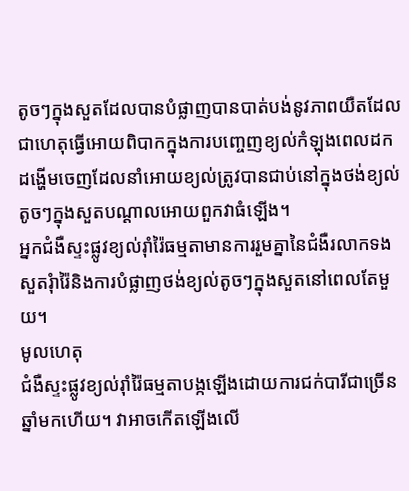តូចៗក្នុងសួតដែលបានបំផ្លាញបានបាត់បង់នូវភាពយឺតដែលជាហេតុធ្វើអោយពិបាកក្នុងការបញ្ចេញខ្យល់កំឡុងពេលដកដង្ហើមចេញដែលនាំអោយខ្យល់ត្រូវបានជាប់នៅក្នុងថង់ខ្យល់តូចៗក្នុងសួតបណ្ដាលអោយពួកវាធំឡើង។
អ្នកជំងឺស្ទះផ្លូវខ្យល់រ៉ាំរ៉ៃធម្មតាមានការរួមគ្នានៃជំងឺរលាកទងសួតរុំារ៉ៃនិងការបំផ្លាញថង់ខ្យល់តូចៗក្នុងសួតនៅពេលតែមួយ។
មូលហេតុ
ជំងឺស្ទះផ្លូវខ្យល់រ៉ាំរ៉ៃធម្មតាបង្កឡើងដោយការជក់បារីជាច្រើនឆ្នាំមកហើយ។ វាអាចកើតឡើងលើ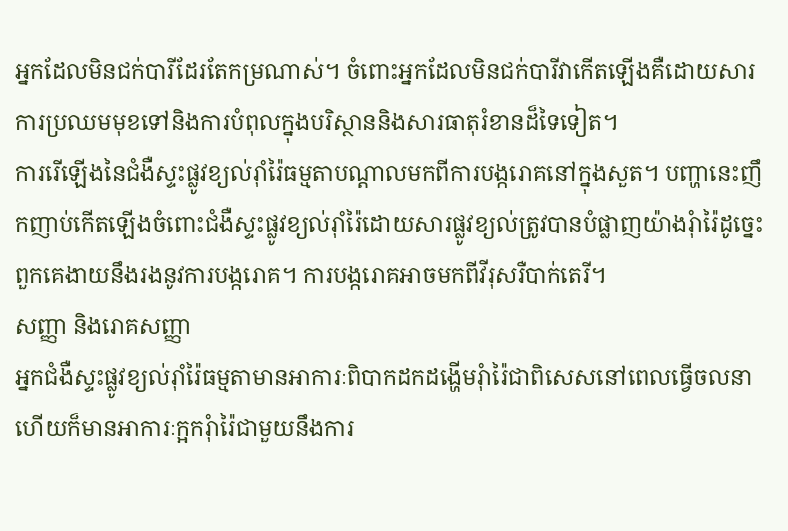អ្នកដែលមិនជក់បារីដែរតែកម្រណាស់។ ចំពោះអ្នកដែលមិនជក់បារីវាកើតឡើងគឺដោយសារការប្រឈមមុខទៅនិងការបំពុលក្នុងបរិស្ថាននិងសារធាតុរំខានដ៏ទៃទៀត។
ការរើឡើងនៃជំងឺស្ទះផ្លូវខ្យល់រ៉ាំរ៉ៃធម្មតាបណ្តាលមកពីការបង្ករោគនៅក្នុងសួត។ បញ្ហានេះញឹកញាប់កើតឡើងចំពោះជំងឺស្ទះផ្លូវខ្យល់រ៉ាំរ៉ៃដោយសារផ្លូវខ្យល់ត្រូវបានបំផ្លាញយ៉ាងរុំារ៉ៃដូច្នេះពួកគេងាយនឹងរងនូវការបង្ករោគ។ ការបង្ករោគអាចមកពីវីរុសរឺបាក់តេរី។
សញ្ញា និងរោគសញ្ញា
អ្នកជំងឺស្ទះផ្លូវខ្យល់រ៉ាំរ៉ៃធម្មតាមានអាការៈពិបាកដកដង្ហើមរុំារ៉ៃជាពិសេសនៅពេលធ្វើចលនាហើយក៏មានអាការៈក្អករុំារ៉ៃជាមួយនឹងការ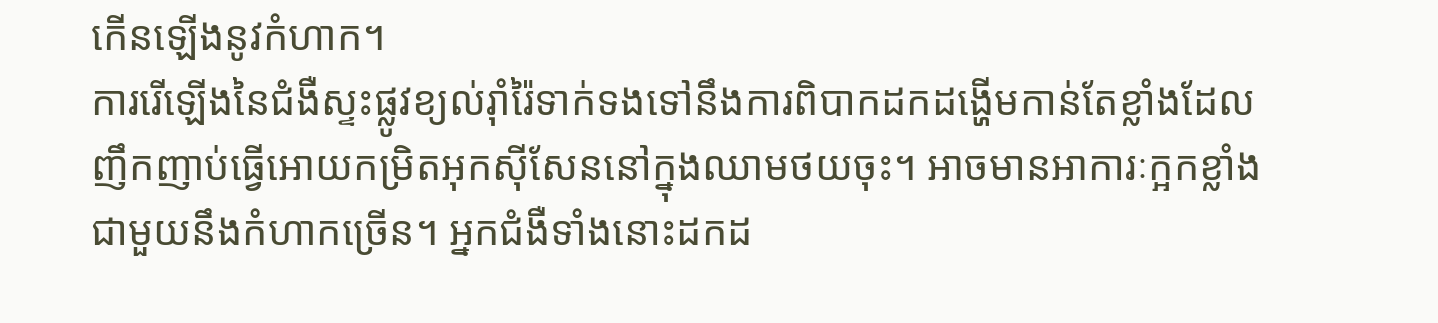កើនឡើងនូវកំហាក។
ការរើឡើងនៃជំងឺស្ទះផ្លូវខ្យល់រ៉ាំរ៉ៃទាក់ទងទៅនឹងការពិបាកដកដង្ហើមកាន់តែខ្លាំងដែលញឹកញាប់ធ្វើអោយកម្រិតអុកស៊ីសែននៅក្នុងឈាមថយចុះ។ អាចមានអាការៈក្អកខ្លាំងជាមួយនឹងកំហាកច្រើន។ អ្នកជំងឺទាំងនោះដកដ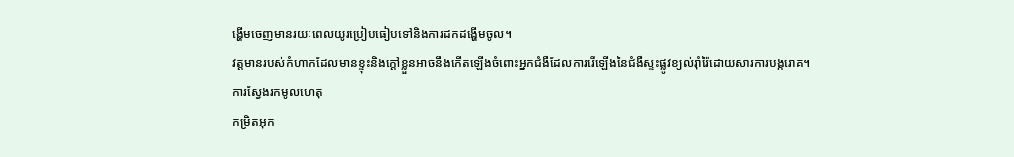ង្ហើមចេញមានរយៈពេលយូរប្រៀបធៀបទៅនិងការដកដង្ហើមចូល។
វត្តមានរបស់កំហាកដែលមានខ្ទុះនិងក្តៅខ្លួនអាចនឹងកើតឡើងចំពោះអ្នកជំងឺដែលការរើឡើងនៃជំងឺស្ទះផ្លូវខ្យល់រ៉ាំរ៉ៃដោយសារការបង្ករោគ។
ការស្វែងរកមូលហេតុ
កម្រិតអុក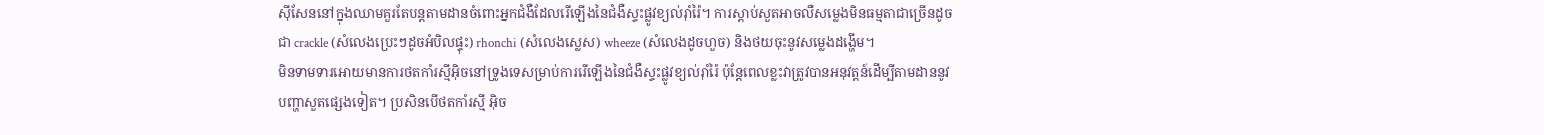ស៊ីសែននៅក្នុងឈាមគួរតែបន្តតាមដានចំពោះអ្នកជំងឺដែលរើឡើងនៃជំងឺស្ទះផ្លូវខ្យល់រ៉ាំរ៉ៃ។ ការស្តាប់សួតអាចលឺសម្លេងមិនធម្មតាជាច្រើនដូចជា crackle (សំលេងប្រេះៗដូចអំបិលផ្ទុះ) rhonchi (សំលេងស្លេស) wheeze (សំលេងដូចហួច) និងថយចុះនូវសម្លេងដង្ហើម។
មិនទាមទារអោយមានការថតកាំរស្មីអ៊ិចនៅទ្រូងទេសម្រាប់ការរើឡើងនៃជំងឺស្ទះផ្លូវខ្យល់រ៉ាំរ៉ៃ ប៉ុន្តែពេលខ្លះវាត្រូវបានអនុវត្តន៍ដើម្បីតាមដាននូវបញ្ហាសួតផ្សេងទៀត។ ប្រសិនបើថតកាំរស្មី អ៊ិច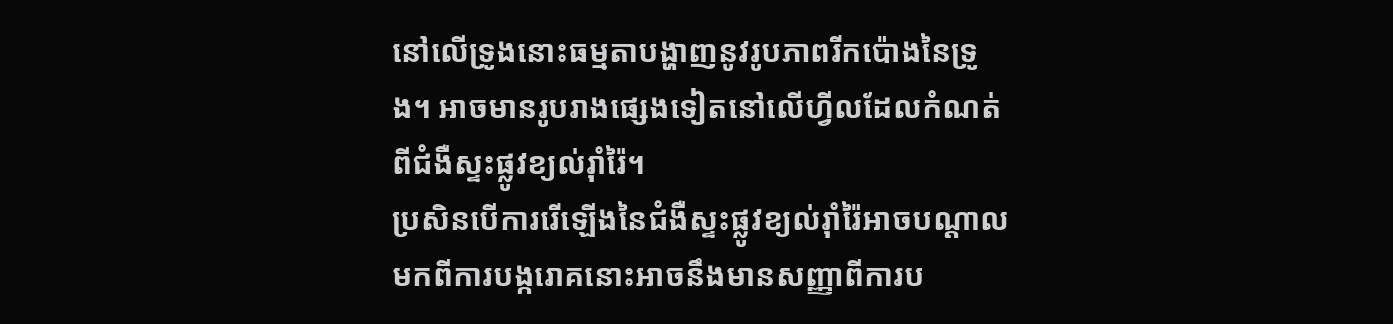នៅលើទ្រូងនោះធម្មតាបង្ហាញនូវរូបភាពរីកប៉ោងនៃទ្រូង។ អាចមានរូបរាងផ្សេងទៀតនៅលើហ្វីលដែលកំណត់ពីជំងឺស្ទះផ្លូវខ្យល់រ៉ាំរ៉ៃ។
ប្រសិនបើការរើឡើងនៃជំងឺស្ទះផ្លូវខ្យល់រ៉ាំរ៉ៃអាចបណ្តាលមកពីការបង្ករោគនោះអាចនឹងមានសញ្ញាពីការប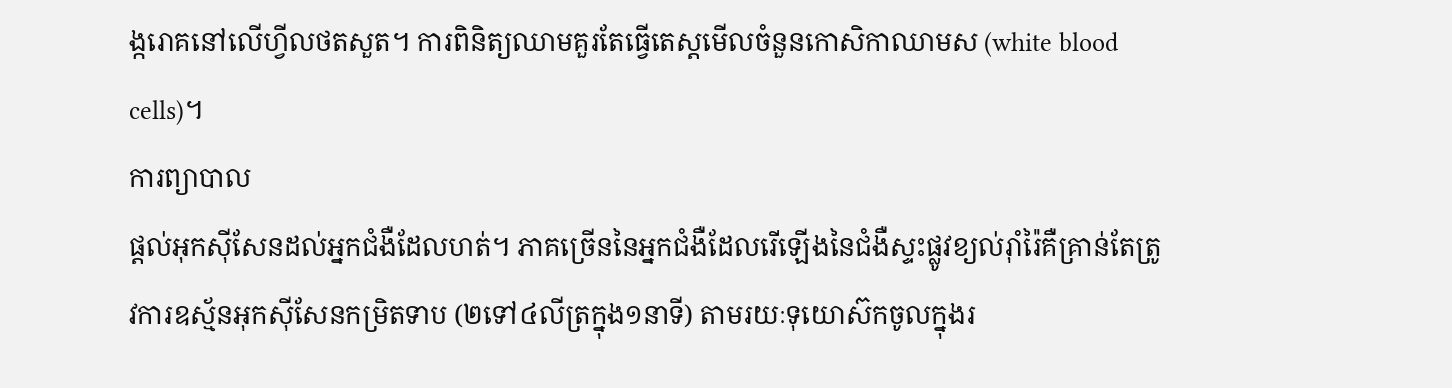ង្ករោគនៅលើហ្វីលថតសួត។ ការពិនិត្យឈាមគួរតែធ្វើតេស្តមើលចំនួនកោសិកាឈាមស (white blood cells)។
ការព្យាបាល
ផ្តល់អុកស៊ីសែនដល់អ្នកជំងឺដែលហត់។ ភាគច្រើននៃអ្នកជំងឺដែលរើឡើងនៃជំងឺស្ទះផ្លូវខ្យល់រ៉ាំរ៉ៃគឺគ្រាន់តែត្រូវការឧស្ម័នអុកស៊ីសែនកម្រិតទាប (២ទៅ៤លីត្រក្នុង១នាទី) តាមរយៈទុយោស៊កចូលក្នុងរ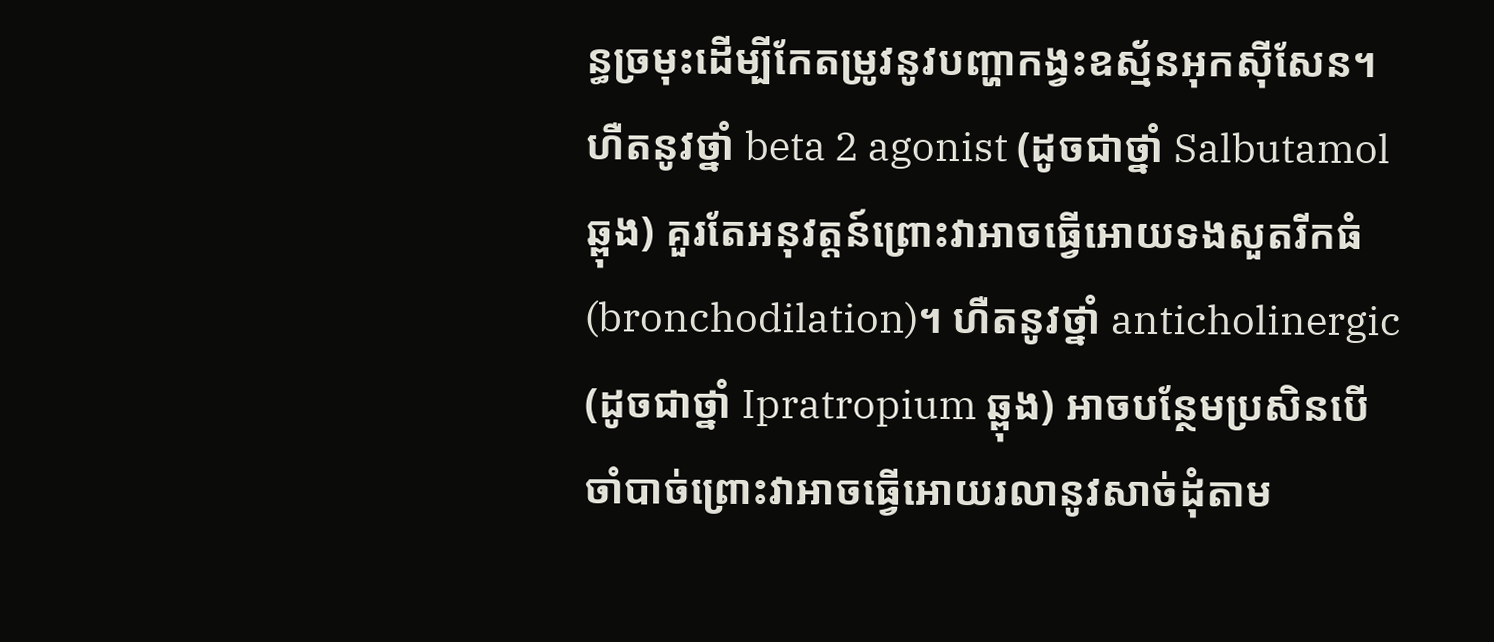ន្ធច្រមុះដើម្បីកែតម្រូវនូវបញ្ហាកង្វះឧស្ម័នអុកស៊ីសែន។
ហឺតនូវថ្នាំ beta 2 agonist (ដូចជាថ្នាំ Salbutamol ឆ្ពុង) គួរតែអនុវត្តន៍ព្រោះវាអាចធ្វើអោយទងសួតរីកធំ (bronchodilation)។ ហឺតនូវថ្នាំ anticholinergic (ដូចជាថ្នាំ Ipratropium ឆ្ពុង) អាចបន្ថែមប្រសិនបើចាំបាច់ព្រោះវាអាចធ្វើអោយរលានូវសាច់ដុំតាម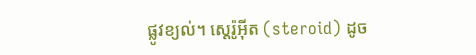ផ្លូវខ្យល់។ ស្តេរ៉ូអ៊ីត (steroid) ដូច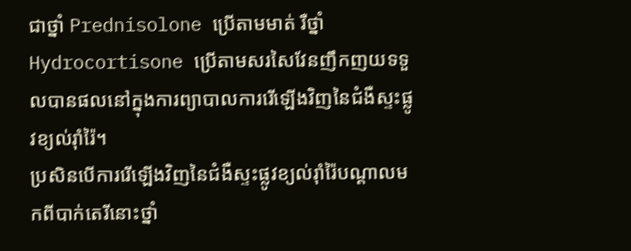ជាថ្នាំ Prednisolone ប្រើតាមមាត់ រឺថ្នាំ Hydrocortisone ប្រើតាមសរសៃវែនញឹកញយទទួលបានផលនៅក្នុងការព្យាបាលការរើឡើងវិញនៃជំងឺស្ទះផ្លូវខ្យល់រ៉ាំរ៉ៃ។
ប្រសិនបើការរើឡើងវិញនៃជំងឺស្ទះផ្លូវខ្យល់រ៉ាំរ៉ៃបណ្តាលមកពីបាក់តេរីនោះថ្នាំ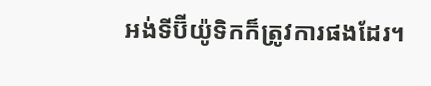អង់ទីប៊ីយ៉ូទិកក៏ត្រូវការផងដែរ។